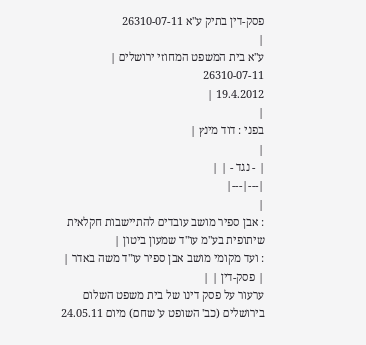פסק-דין בתיק ע"א 26310-07-11
|
ע"א בית המשפט המחוזי ירושלים |
26310-07-11
19.4.2012 |
|
בפני : דוד מינץ |
|
| - נגד - | |
|---|---|
|
: אבן ספיר מושב עובדים להתיישבות חקלאית שיתופית בע"מ עו"ד שמעון ביטון |
: ועד מקומי מושב אבן ספיר עו"ד משה באדר |
| פסק-דין | |
ערעור על פסק דינו של בית משפט השלום בירושלים (כב' השופט ע' שחם) מיום 24.05.11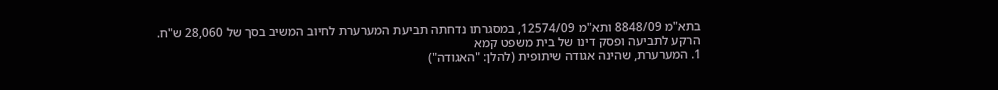בתא"מ 8848/09 ותא"מ 12574/09, במסגרתו נדחתה תביעת המערערת לחיוב המשיב בסך של 28,060 ש"ח.
הרקע לתביעה ופסק דינו של בית משפט קמא
1. המערערת, שהינה אגודה שיתופית (להלן: "האגודה")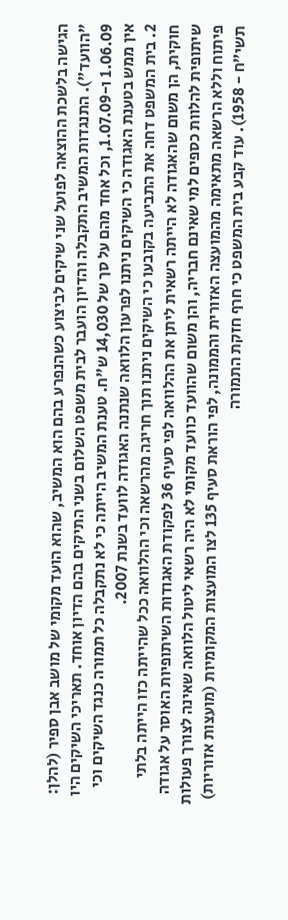הגישה בלשכת ההוצאה לפועל שני שיקים לביצוע כשהנפרע בהם הוא המשיב, שהוא הועד מקומי של מושב אבן ספיר (להלן: "הוועד"). התנגדות המשיב התקבלה והדיון הועבר לבית משפט השלום בשני התיקים בהם הדיון אוחד. תאריכי השיקים היו 1.06.09 ו-1.07.09, וכל אחד מהם על סך של 14,030 ש"ח. טענת המשיב הייתה כי לא נתקבלה כל תמורה כנגד השיקים וכי אין ממש בטענת האגודה כי השיקים ניתנו לפרעון הלוואה שנתנה האגודה לוועד בשנת 2007.
2. בית המשפט דחה את התביעה בקובעו כי השיקים ניתנו תוך חריגה מהרשאה וכי ההלוואה ככל שהייתה כזו הייתה בלתי חוקית, הן משום שהאגודה לא הייתה רשאית ליתן את ההלוואה לפי סעיף 36 לפקודת האגודות השיתופיות האוסר על אגודה שיתופית להלוות כספים למי שאינם חבריה, והן משום שהוועד כוועד מקומי לא היה רשאי ליטול הלוואה שאינה לצורך פעולות פיתוח וללא הרשאה מתאימה מהמועצה האזורית והממונה, לפי הוראת סעיף 135 לצו המועצות המקומיות (מועצות אזוריות) תשי"ח - 1958). עוד קבע בית המשפט כי חרף חזקת התמורה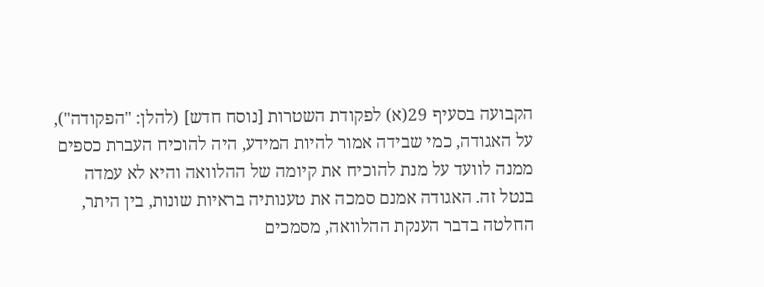הקבועה בסעיף 29(א) לפקודת השטרות [נוסח חדש] (להלן: "הפקודה"), על האגודה, כמי שבידה אמור להיות המידע, היה להוכיח העברת כספים ממנה לוועד על מנת להוכיח את קיומה של ההלוואה והיא לא עמדה בנטל זה. האגודה אמנם סמכה את טענותיה בראיות שונות, בין היתר, החלטה בדבר הענקת ההלוואה, מסמכים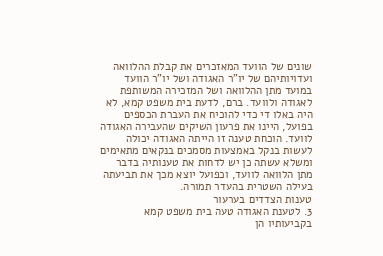שונים של הוועד המאזכרים את קבלת ההלוואה ועדויותיהם של יו"ר האגודה ושל יו"ר הוועד במועד מתן ההלוואה ושל המזכירה המשותפת לאגודה ולוועד. ברם, לדעת בית משפט קמא, לא היה באלו די כדי להוכיח את העברת הכספים בפועל, היינו את פרעון השיקים שהעבירה האגודה לוועד. הוכחת טענה זו הייתה האגודה יכולה לעשות בנקל באמצעות מסמכים בנקאים מתאימים ומשלא עשתה כן יש לדחות את טענותיה בדבר מתן הלוואה לוועד, וכפועל יוצא מכך את תביעתה בעילה השטרית בהעדר תמורה.
טענות הצדדים בערעור
3. לטענת האגודה טעה בית משפט קמא בקביעותיו הן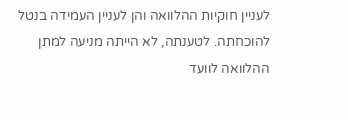לעניין חוקיות ההלוואה והן לעניין העמידה בנטל להוכחתה. לטענתה, לא הייתה מניעה למתן ההלוואה לוועד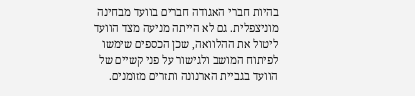בהיות חברי האגודה חברים בוועד מבחינה מוניצפלית. גם לא הייתה מניעה מצד הוועד ליטול את ההלוואה, שכן הכספים שימשו לפיתוח המושב ולגישור על פני קשיים של הוועד בגביית הארנונה ותזרים מזומנים.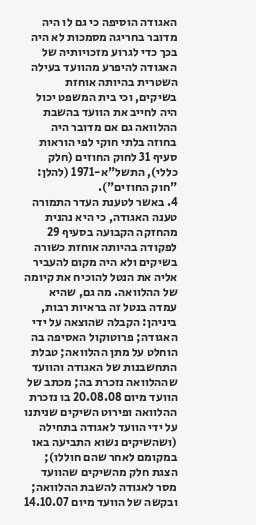האגודה הוסיפה כי גם לו היה מדובר בחריגה מסמכות לא היה בכך כדי לגרוע מזכויותיה של האגודה להיפרע מהוועד בעילה השטרית בהיותה אוחזת בשיקים, וכי בית המשפט יכול היה לחייב את הוועד בהשבת ההלוואה גם אם מדובר היה בחוזה בלתי חוקי לפי הוראות סעיף 31 לחוק החוזים (חלק כללי), התשל"א-1971 (להלן: "חוק החוזים").
4. באשר לטענת העדר התמורה טענה האגודה, כי היא נהנית מהחזקה הקבועה בסעיף 29 לפקודה בהיותה אוחזת כשורה בשיקים ולא היה מקום להעביר אליה את הנטל להוכיח את קיומה של ההלוואה. מה גם, שהיא עמדה בנטל זה בראיות רבות, ביניהן: הקבלה שהוצאה על ידי האגודה; פרוטוקול האסיפה בה הוחלט על מתן ההלוואה; טבלת התחשבנות של האגודה והוועד שההלוואה נזכרת בה; מכתב של הוועד מיום 20.08.08 בו נזכרת ההלוואה ופירוט השיקים שניתנו על ידי הוועד לאגודה בתחילה (ושהשיקים נשוא התביעה באו במקומם לאחר שהם חוללו); הצגת חלק מהשיקים שהוועד מסר לאגודה להשבת ההלוואה; ובקשה של הוועד מיום 14.10.07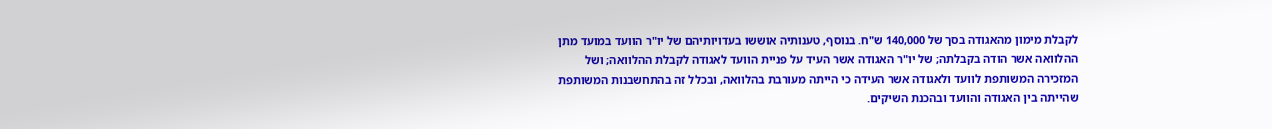לקבלת מימון מהאגודה בסך של 140,000 ש"ח. בנוסף, טענותיה אוששו בעדויותיהם של יו"ר הוועד במועד מתן ההלוואה אשר הודה בקבלתה; של יו"ר האגודה אשר העיד על פניית הוועד לאגודה לקבלת ההלוואה; ושל המזכירה המשותפת לוועד ולאגודה אשר העידה כי הייתה מעורבת בהלוואה, ובכלל זה בהתחשבנות המשותפת שהייתה בין האגודה והוועד ובהכנת השיקים.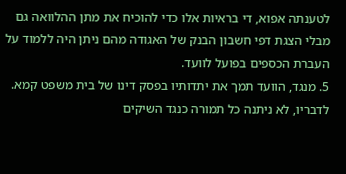לטענתה אפוא, די בראיות אלו כדי להוכיח את מתן ההלוואה גם מבלי הצגת דפי חשבון הבנק של האגודה מהם ניתן היה ללמוד על העברת הכספים בפועל לוועד.
5. מנגד, הוועד תמך את יתדותיו בפסק דינו של בית משפט קמא. לדבריו, לא ניתנה כל תמורה כנגד השיקים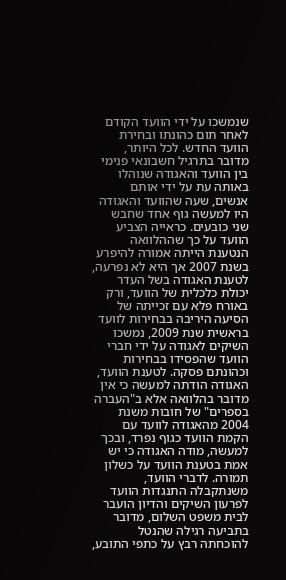שנמשכו על ידי הוועד הקודם לאחר תום כהונתו ובחירת הוועד החדש. לכל היותר, מדובר בתרגיל חשבונאי פנימי בין הוועד והאגודה שנוהלו באותה עת על ידי אותם אנשים, שעה שהוועד והאגודה היו למעשה גוף אחד שחבש שני כובעים. כראייה הצביע הוועד על כך שההלוואה הנטענת הייתה אמורה להיפרע בשנת 2007 אך היא לא נפרעה, לטענת האגודה בשל העדר יכולת כלכלית של הוועד, ורק באורח פלא עם זכייתה של הסיעה היריבה בבחירות לוועד בראשית שנת 2009, נמשכו השיקים לאגודה על ידי חברי הוועד שהפסידו בבחירות וכהונתם פסקה. לטענת הוועד, האגודה הודתה למעשה כי אין מדובר בהלוואה אלא ב"העברה בספרים" של חובות משנת 2004 מהאגודה לוועד עם הקמת הוועד כגוף נפרד, ובכך למעשה, מודה האגודה כי יש אמת בטענת הוועד על כשלון תמורה. לדברי הוועד, משנתקבלה התנגדות הוועד לפרעון השיקים והדיון הועבר לבית משפט השלום, מדובר בתביעה רגילה שהנטל להוכחתה רבץ על כתפי התובע,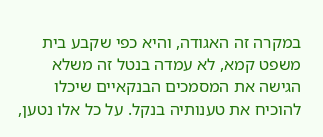במקרה זה האגודה, והיא כפי שקבע בית משפט קמא, לא עמדה בנטל זה משלא הגישה את המסמכים הבנקאיים שיכלו להוכיח את טענותיה בנקל. על כל אלו נטען,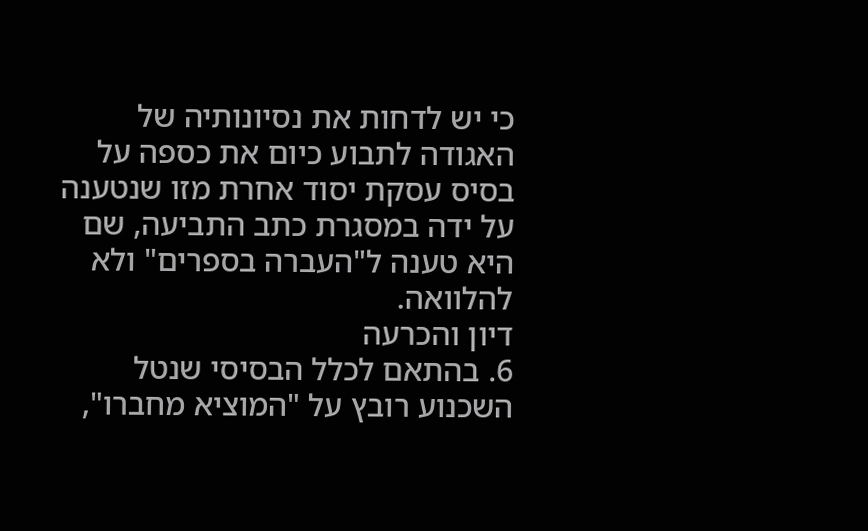כי יש לדחות את נסיונותיה של האגודה לתבוע כיום את כספה על בסיס עסקת יסוד אחרת מזו שנטענה על ידה במסגרת כתב התביעה, שם היא טענה ל"העברה בספרים" ולא להלוואה.
דיון והכרעה
6. בהתאם לכלל הבסיסי שנטל השכנוע רובץ על "המוציא מחברו",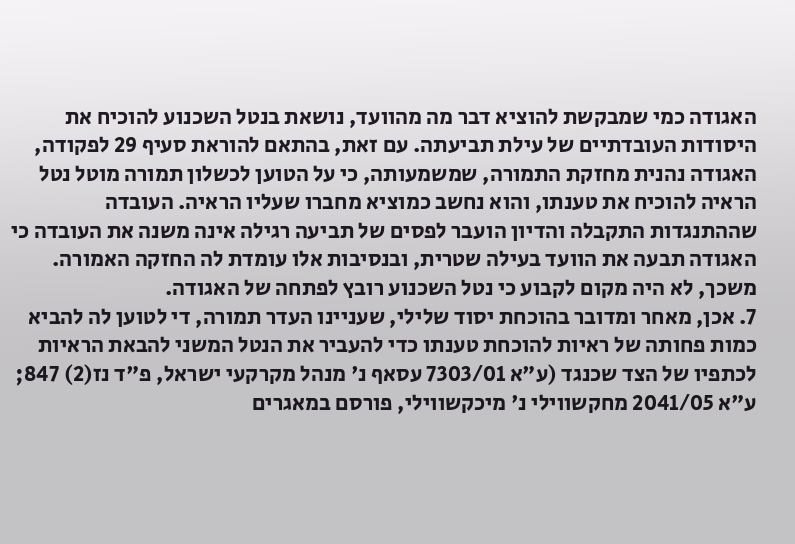האגודה כמי שמבקשת להוציא דבר מה מהוועד, נושאת בנטל השכנוע להוכיח את היסודות העובדתיים של עילת תביעתה. עם זאת, בהתאם להוראת סעיף 29 לפקודה, האגודה נהנית מחזקת התמורה, שמשמעותה, כי על הטוען לכשלון תמורה מוטל נטל הראיה להוכיח את טענתו, והוא נחשב כמוציא מחברו שעליו הראיה. העובדה שההתנגדות התקבלה והדיון הועבר לפסים של תביעה רגילה אינה משנה את העובדה כי האגודה תבעה את הוועד בעילה שטרית, ובנסיבות אלו עומדת לה החזקה האמורה. משכך, לא היה מקום לקבוע כי נטל השכנוע רובץ לפתחה של האגודה.
7. אכן, מאחר ומדובר בהוכחת יסוד שלילי, שעניינו העדר תמורה, די לטוען לה להביא כמות פחותה של ראיות להוכחת טענתו כדי להעביר את הנטל המשני להבאת הראיות לכתפיו של הצד שכנגד (ע"א 7303/01 עסאף נ' מנהל מקרקעי ישראל, פ"ד נז(2) 847; ע"א 2041/05 מחקשווילי נ' מיכקשווילי, פורסם במאגרים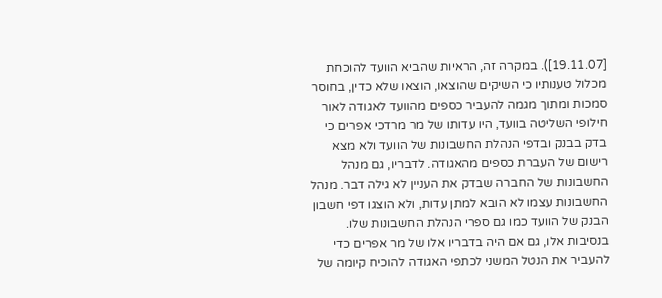[19.11.07]). במקרה זה, הראיות שהביא הוועד להוכחת מכלול טענותיו כי השיקים שהוצאו, הוצאו שלא כדין, בחוסר סמכות ומתוך מגמה להעביר כספים מהוועד לאגודה לאור חילופי השליטה בוועד, היו עדותו של מר מרדכי אפרים כי בדק בבנק ובדפי הנהלת החשבונות של הוועד ולא מצא רישום של העברת כספים מהאגודה. לדבריו, גם מנהל החשבונות של החברה שבדק את העניין לא גילה דבר. מנהל החשבונות עצמו לא הובא למתן עדות, ולא הוצגו דפי חשבון הבנק של הוועד כמו גם ספרי הנהלת החשבונות שלו. בנסיבות אלו, גם אם היה בדבריו אלו של מר אפרים כדי להעביר את הנטל המשני לכתפי האגודה להוכיח קיומה של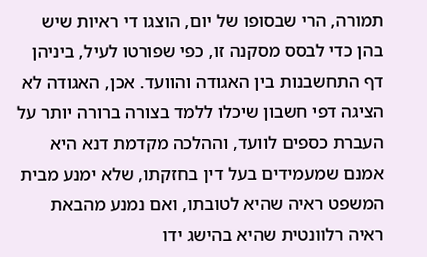תמורה, הרי שבסופו של יום, הוצגו די ראיות שיש בהן כדי לבסס מסקנה זו, כפי שפורטו לעיל, ביניהן דף התחשבנות בין האגודה והוועד. אכן, האגודה לא הציגה דפי חשבון שיכלו ללמד בצורה ברורה יותר על העברת כספים לוועד, וההלכה מקדמת דנא היא אמנם שמעמידים בעל דין בחזקתו, שלא ימנע מבית המשפט ראיה שהיא לטובתו, ואם נמנע מהבאת ראיה רלוונטית שהיא בהישג ידו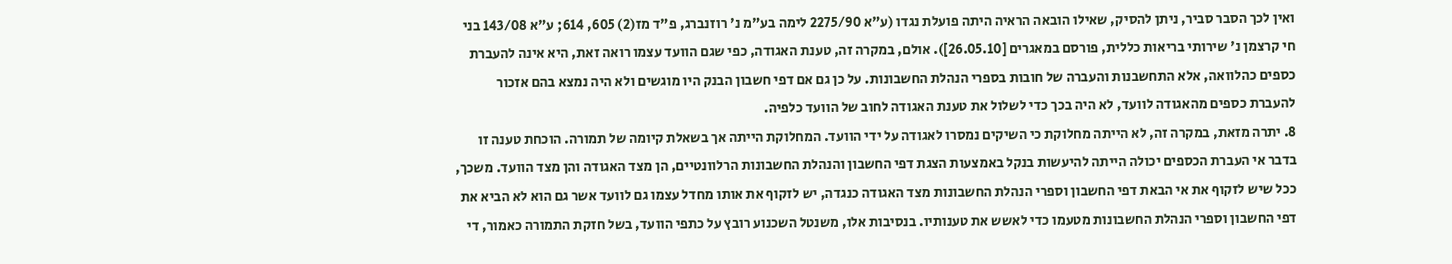ואין לכך הסבר סביר, ניתן להסיק, שאילו הובאה הראיה היתה פועלת נגדו (ע"א 2275/90 לימה בע"מ נ' רוזנברג, פ"ד מז(2) 605, 614; ע"א 143/08 בני חי קרצמן נ' שירותי בריאות כללית, פורסם במאגרים [26.05.10]). אולם, במקרה זה, טענת האגודה, כפי שגם הוועד עצמו רואה זאת, היא אינה להעברת כספים כהלוואה, אלא התחשבנות והעברה של חובות בספרי הנהלת החשבונות. על כן גם אם דפי חשבון הבנק היו מוגשים ולא היה נמצא בהם אזכור להעברת כספים מהאגודה לוועד, לא היה בכך כדי לשלול את טענת האגודה לחוב של הוועד כלפיה.
8. יתרה מזאת, במקרה זה, לא הייתה מחלוקת כי השיקים נמסרו לאגודה על ידי הוועד. המחלוקת הייתה אך בשאלת קיומה של תמורה. הוכחת טענה זו בדבר אי העברת הכספים יכולה הייתה להיעשות בנקל באמצעות הצגת דפי החשבון והנהלת החשבונות הרלוונטיים, הן מצד האגודה והן מצד הוועד. משכך, ככל שיש לזקוף את אי הבאת דפי החשבון וספרי הנהלת החשבונות מצד האגודה כנגדה, יש לזקוף את אותו מחדל עצמו גם לוועד אשר גם הוא לא הביא את דפי החשבון וספרי הנהלת החשבונות מטעמו כדי לאשש את טענותיו. בנסיבות אלו, משנטל השכנוע רובץ על כתפי הוועד, בשל חזקת התמורה כאמור, די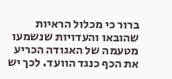ברור כי מכלול הראיות שהובאו והעדויות שנשמעו מטעמה של האגודה הכריע את הכף כנגד הוועד. לכך יש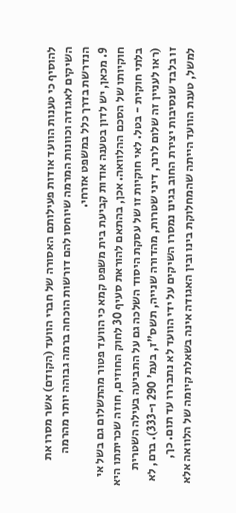להוסיף כי טענות הוועד אודות פעילותם האסורה של חברי הוועד (הקודם) אשר מסרו את השיקים לאגודה וכוונות המרמה שיוחסו להם דורשות הוכחה ברמה גבוהה יותר מהרמה הנדרשת בדרך כלל במשפט אזרחי.
9. מכאן, יש לדון בטענה אודות קביעת בית משפט קמא כי הוועד פטור מהתשלום גם בשל אי חוקיותו של הסכם ההלוואה. אכן, בהתאם להוראת סעיף 30 לחוק החוזים, חוזה שכריתתו היא בלתי חוקית - בטל. לאי חוקיות זו של עסקת היסוד השלכה גם על התביעה בעילה השטרית (ראו לעניין זה שלום לרנר, דיני שטרות, מהדורה שנייה, תשס"ז, בעמ' 290 ו-333). ברם, לא זו בלבד שנסיבות יצירת החוב בגינו נמסרו השיקים על ידי הוועד לא נתבררו עד תום. כך, למשל, טענת הוועד הייתה שהמחלוקת בינו ובין האגודה אינה בשאלת קיומה של הלוואה אלא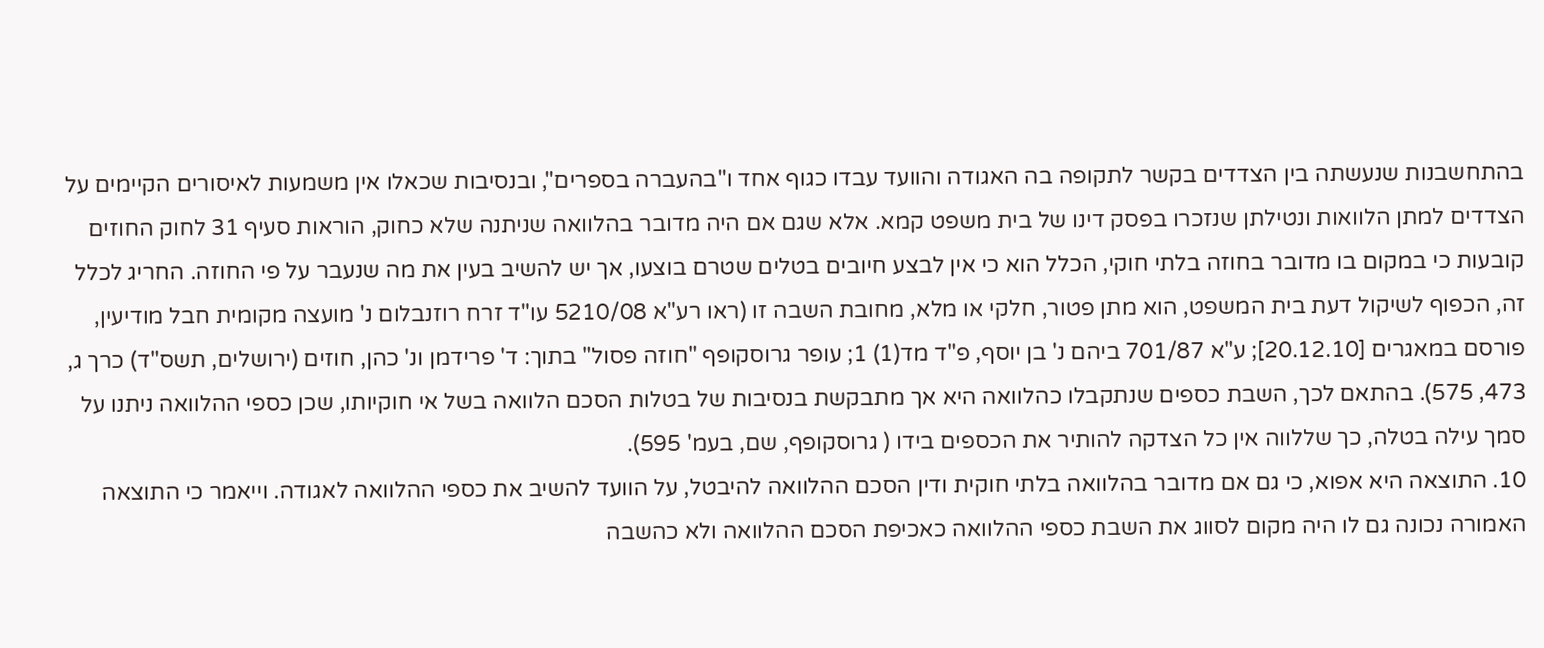בהתחשבנות שנעשתה בין הצדדים בקשר לתקופה בה האגודה והוועד עבדו כגוף אחד ו"בהעברה בספרים", ובנסיבות שכאלו אין משמעות לאיסורים הקיימים על הצדדים למתן הלוואות ונטילתן שנזכרו בפסק דינו של בית משפט קמא. אלא שגם אם היה מדובר בהלוואה שניתנה שלא כחוק, הוראות סעיף 31 לחוק החוזים קובעות כי במקום בו מדובר בחוזה בלתי חוקי, הכלל הוא כי אין לבצע חיובים בטלים שטרם בוצעו, אך יש להשיב בעין את מה שנעבר על פי החוזה. החריג לכלל זה, הכפוף לשיקול דעת בית המשפט, הוא מתן פטור, חלקי או מלא, מחובת השבה זו (ראו רע"א 5210/08 עו"ד זרח רוזנבלום נ' מועצה מקומית חבל מודיעין, פורסם במאגרים [20.12.10]; ע"א 701/87 ביהם נ' בן יוסף, פ"ד מד(1) 1; עופר גרוסקופף "חוזה פסול" בתוך: ד' פרידמן ונ' כהן, חוזים (ירושלים, תשס"ד) כרך ג, 473, 575). בהתאם לכך, השבת כספים שנתקבלו כהלוואה היא אך מתבקשת בנסיבות של בטלות הסכם הלוואה בשל אי חוקיותו, שכן כספי ההלוואה ניתנו על סמך עילה בטלה, כך שללווה אין כל הצדקה להותיר את הכספים בידו ( גרוסקופף, שם, בעמ' 595).
10. התוצאה היא אפוא, כי גם אם מדובר בהלוואה בלתי חוקית ודין הסכם ההלוואה להיבטל, על הוועד להשיב את כספי ההלוואה לאגודה. וייאמר כי התוצאה האמורה נכונה גם לו היה מקום לסווג את השבת כספי ההלוואה כאכיפת הסכם ההלוואה ולא כהשבה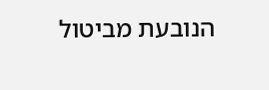הנובעת מביטול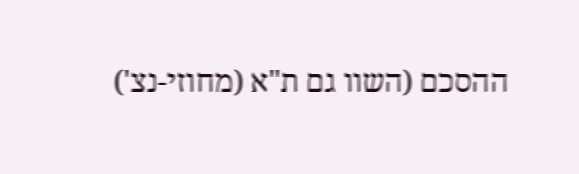ההסכם (השוו גם ת"א (מחוזי-נצ')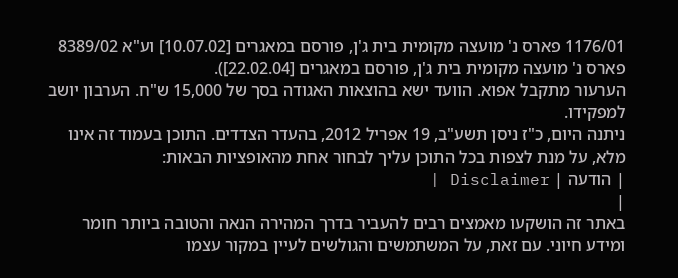1176/01 פארס נ' מועצה מקומית בית ג'ן, פורסם במאגרים [10.07.02] וע"א 8389/02 פארס נ' מועצה מקומית בית ג'ן, פורסם במאגרים [22.02.04]).
הערעור מתקבל אפוא. הוועד ישא בהוצאות האגודה בסך של 15,000 ש"ח. הערבון יושב למפקידו.
ניתנה היום, כ"ז ניסן תשע"ב, 19 אפריל 2012, בהעדר הצדדים. התוכן בעמוד זה אינו מלא, על מנת לצפות בכל התוכן עליך לבחור אחת מהאופציות הבאות:
| הודעה | Disclaimer |
|
באתר זה הושקעו מאמצים רבים להעביר בדרך המהירה הנאה והטובה ביותר חומר ומידע חיוני. עם זאת, על המשתמשים והגולשים לעיין במקור עצמו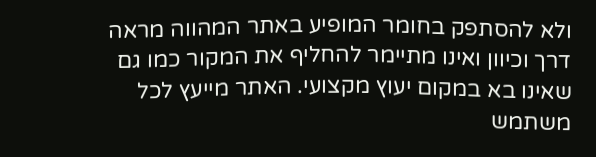ולא להסתפק בחומר המופיע באתר המהווה מראה דרך וכיוון ואינו מתיימר להחליף את המקור כמו גם שאינו בא במקום יעוץ מקצועי. האתר מייעץ לכל משתמש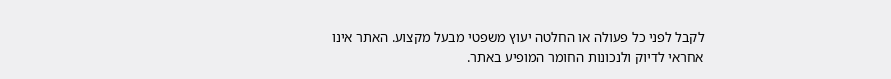לקבל לפני כל פעולה או החלטה יעוץ משפטי מבעל מקצוע. האתר אינו אחראי לדיוק ולנכונות החומר המופיע באתר.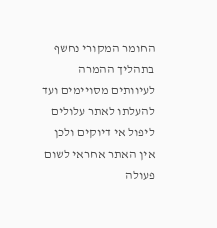החומר המקורי נחשף בתהליך ההמרה לעיוותים מסויימים ועד להעלתו לאתר עלולים ליפול אי דיוקים ולכן אין האתר אחראי לשום פעולה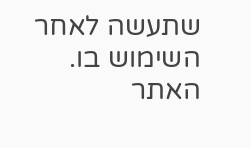שתעשה לאחר השימוש בו. האתר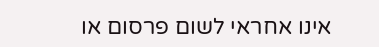אינו אחראי לשום פרסום או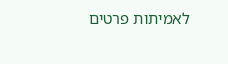לאמיתות פרטים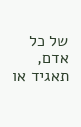של כל אדם, תאגיד או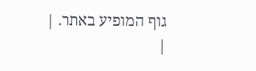גוף המופיע באתר. |
|